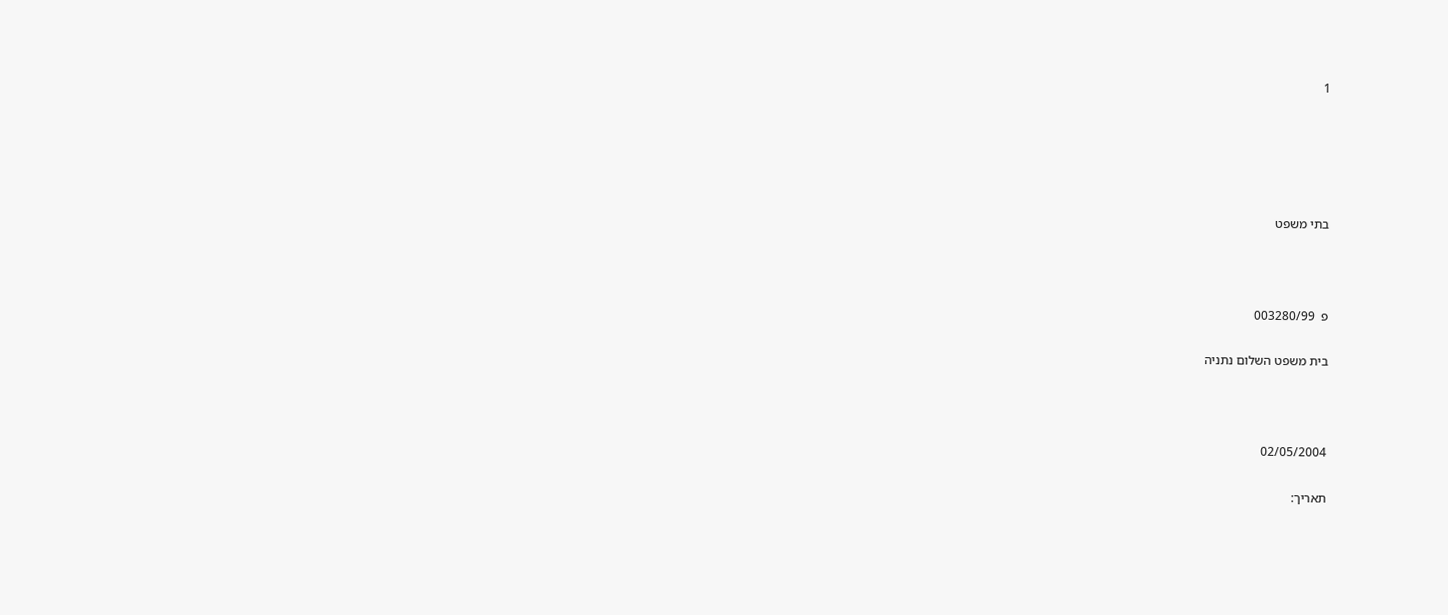1





בתי משפט



פ  003280/99

בית משפט השלום נתניה



02/05/2004

תאריך: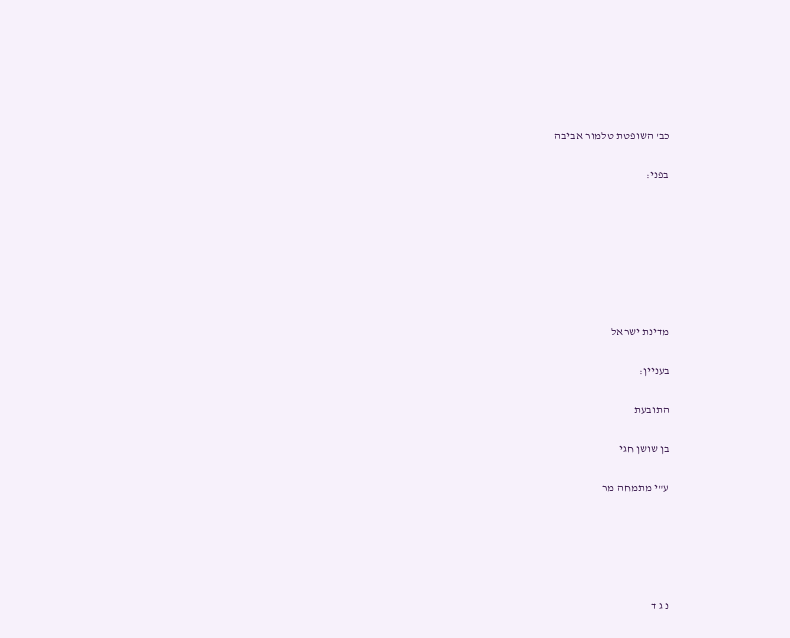כב' השופטת טלמור אביבה

בפני:







מדינת ישראל

בעניין:

התובעת

בן שושן חגי

ע"י מתמחה מר





נ ג ד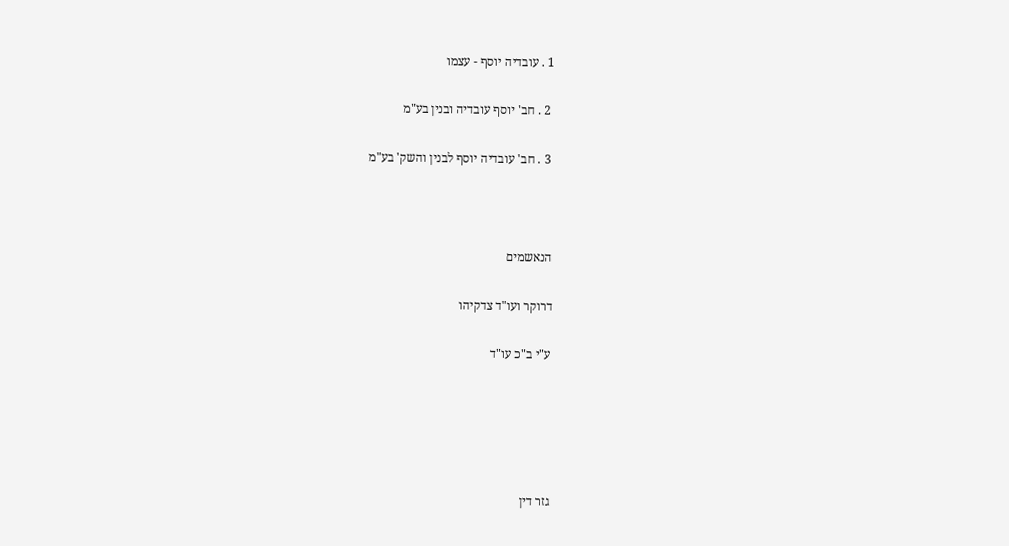1 . עובדיה יוסף - עצמו

 2 . חב' יוסף עובדיה ובנין בע"מ

 3 . חב' עובדיה יוסף לבנין והשק' בע"מ



הנאשמים

דרוקר ועו"ד צדקיהו

ע"י ב"כ עו"ד





גזר דין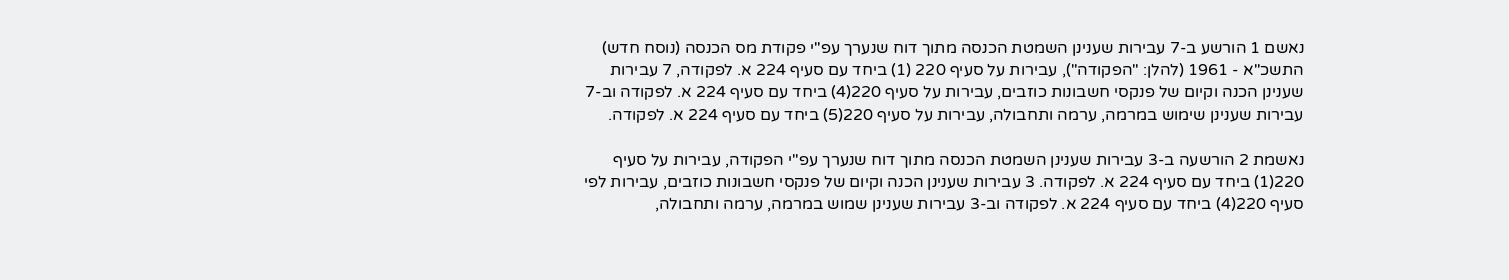נאשם 1 הורשע ב-7 עבירות שענינן השמטת הכנסה מתוך דוח שנערך עפ"י פקודת מס הכנסה (נוסח חדש) התשכ"א - 1961 (להלן: "הפקודה"), עבירות על סעיף 220 (1) ביחד עם סעיף 224 א. לפקודה, 7 עבירות שענינן הכנה וקיום של פנקסי חשבונות כוזבים, עבירות על סעיף 220(4) ביחד עם סעיף 224 א. לפקודה וב-7 עבירות שענינן שימוש במרמה, ערמה ותחבולה, עבירות על סעיף 220(5) ביחד עם סעיף 224 א. לפקודה.

נאשמת 2 הורשעה ב-3 עבירות שענינן השמטת הכנסה מתוך דוח שנערך עפ"י הפקודה, עבירות על סעיף 220(1) ביחד עם סעיף 224 א. לפקודה. 3 עבירות שענינן הכנה וקיום של פנקסי חשבונות כוזבים, עבירות לפי סעיף 220(4) ביחד עם סעיף 224 א. לפקודה וב-3 עבירות שענינן שמוש במרמה, ערמה ותחבולה,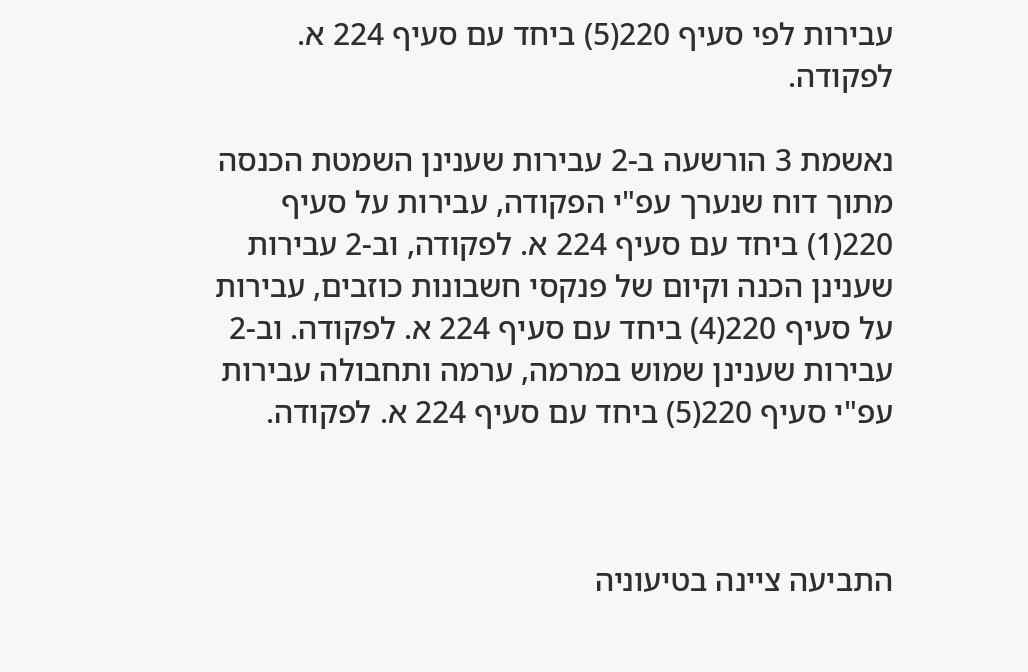עבירות לפי סעיף 220(5) ביחד עם סעיף 224 א. לפקודה.

נאשמת 3 הורשעה ב-2 עבירות שענינן השמטת הכנסה מתוך דוח שנערך עפ"י הפקודה, עבירות על סעיף 220(1) ביחד עם סעיף 224 א. לפקודה, וב-2 עבירות שענינן הכנה וקיום של פנקסי חשבונות כוזבים, עבירות על סעיף 220(4) ביחד עם סעיף 224 א. לפקודה. וב-2 עבירות שענינן שמוש במרמה, ערמה ותחבולה עבירות עפ"י סעיף 220(5) ביחד עם סעיף 224 א. לפקודה.



התביעה ציינה בטיעוניה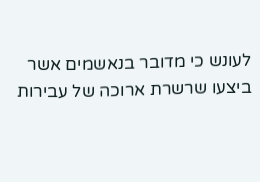לעונש כי מדובר בנאשמים אשר ביצעו שרשרת ארוכה של עבירות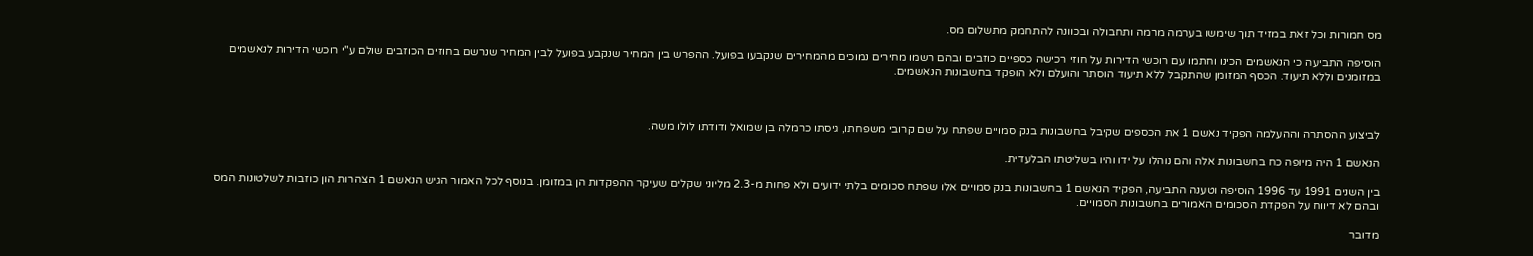מס חמורות וכל זאת במזיד תוך שימשו בערמה מרמה ותחבולה ובכוונה להתחמק מתשלום מס.

הוסיפה התביעה כי הנאשמים הכינו וחתמו עם רוכשי הדירות על חוזי רכישה כספיים כוזבים ובהם רשמו מחירים נמוכים מהמחירים שנקבעו בפועל. ההפרש בין המחיר שנקבע בפועל לבין המחיר שנרשם בחוזים הכוזבים שולם ע"י רוכשי הדירות לנאשמים במזומנים וללא תיעוד. הכסף המזומן שהתקבל ללא תיעוד הוסתר והועלם ולא הופקד בחשבונות הנאשמים.



לביצוע ההסתרה וההעלמה הפקיד נאשם 1 את הכספים שקיבל בחשבונות בנק סמויים שפתח על שם קרובי משפחתו, גיסתו כרמלה בן שמואל ודודתו לולו משה.

הנאשם 1 היה מיופה כח בחשבונות אלה והם נוהלו על ידו והיו בשליטתו הבלעדית.

בין השנים 1991 עד 1996 הוסיפה וטענה התביעה, הפקיד הנאשם 1 בחשבונות בנק סמויים אלו שפתח סכומים בלתי ידועים ולא פחות מ-2.3 מליוני שקלים שעיקר ההפקדות הן במזומן. בנוסף לכל האמור הגיש הנאשם 1 הצהרות הון כוזבות לשלטונות המס ובהם לא דיווח על הפקדת הסכומים האמורים בחשבונות הסמויים.

מדובר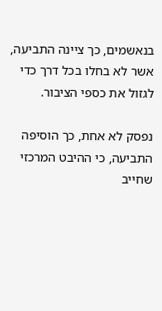בנאשמים, כך ציינה התביעה, אשר לא בחלו בכל דרך כדי לגזול את כספי הציבור.

נפסק לא אחת, כך הוסיפה התביעה, כי ההיבט המרכזי שחייב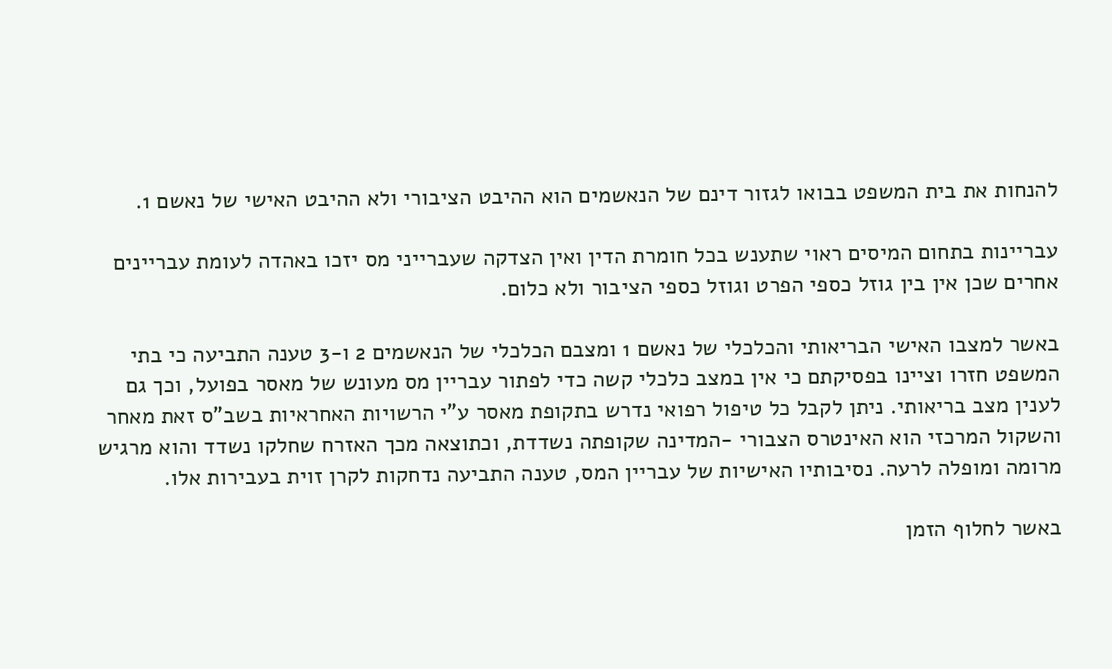להנחות את בית המשפט בבואו לגזור דינם של הנאשמים הוא ההיבט הציבורי ולא ההיבט האישי של נאשם 1.

עבריינות בתחום המיסים ראוי שתענש בכל חומרת הדין ואין הצדקה שעברייני מס יזכו באהדה לעומת עבריינים אחרים שכן אין בין גוזל כספי הפרט וגוזל כספי הציבור ולא כלום.

באשר למצבו האישי הבריאותי והכלכלי של נאשם 1 ומצבם הכלכלי של הנאשמים 2 ו-3 טענה התביעה כי בתי המשפט חזרו וציינו בפסיקתם כי אין במצב כלכלי קשה כדי לפתור עבריין מס מעונש של מאסר בפועל, וכך גם לענין מצב בריאותי. ניתן לקבל כל טיפול רפואי נדרש בתקופת מאסר ע"י הרשויות האחראיות בשב"ס זאת מאחר והשקול המרכזי הוא האינטרס הצבורי -המדינה שקופתה נשדדת, וכתוצאה מכך האזרח שחלקו נשדד והוא מרגיש מרומה ומופלה לרעה. נסיבותיו האישיות של עבריין המס, טענה התביעה נדחקות לקרן זוית בעבירות אלו.

באשר לחלוף הזמן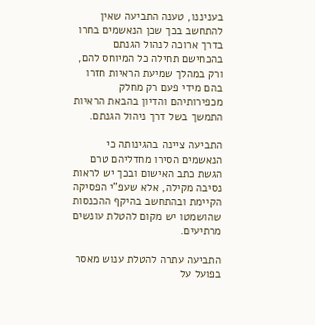בעניננו, טענה התביעה שאין להתחשב בכך שכן הנאשמים בחרו בדרך ארוכה לנהול הגנתם בהכחישם תחילה כל המיוחס להם, ורק במהלך שמיעת הראיות חזרו בהם מידי פעם רק מחלק מכפירותיהם והדיון בהבאת הראיות התמשך בשל דרך ניהול הגנתם.

התביעה ציינה בהגינותה כי הנאשמים הסירו מחדליהם טרם הגשת כתב האישום ובכך יש לראות נסיבה מקילה, אלא שעפ"י הפסיקה הקיימת ובהתחשב בהיקף ההכנסות שהושמטו יש מקום להטלת עונשים מרתיעים.

התביעה עתרה להטלת ענוש מאסר בפועל על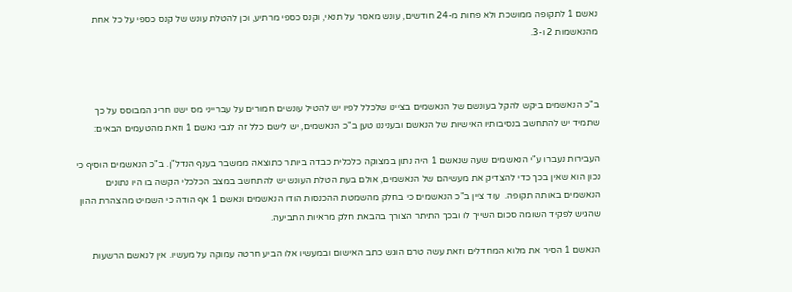נאשם 1 לתקופה ממושכת ולא פחות מ-24 חודשים, עונש מאסר על תנאי, וקנס כספי מרתיע, וכן להטלת עונש של קנס כספי על כל אחת מהנאשמות 2 ו-3.



ב"כ הנאשמים ביקש להקל בעונשם של הנאשמים בציינו שלכלל לפיו יש להטיל עונשים חמורים על עברייני מס ישנו חריג המבוסס על כך שתמיד יש להתחשב בנסיבותיו האישיות של הנאשם ובעניננו טען ב"כ הנאשמים, יש לישם כלל זה לגבי נאשם 1 וזאת מהטעמים הבאים:

העבירות נעברו ע"י הנאשמים שעה שנאשם 1 היה נתון במצוקה כלכלית כבדה ביותר כתוצאה ממשבר בענף הנדל"ן. ב"כ הנאשמים הוסיף כי נכון הוא שאין בכך כדי להצדיק את מעשיהם של הנאשמים, אולם בעת הטלת העונש יש להתחשב במצב הכלכלי הקשה בו היו נתונים הנאשמים באותה תקופה.  עוד ציין ב"כ הנאשמים כי בחלק מהשמטת ההכנסות הודו הנאשמים ונאשם 1 אף הודה כי השמיט מהצהרת ההון שהגיש לפקיד השומה סכום השייך לו ובכך התיתר הצורך בהבאת חלק מראיות התביעה.

הנאשם 1 הסיר את מלוא המחדלים וזאת עשה טרם הוגש כתב האישום ובמעשיו אלו הביע חרטה עמוקה על מעשיו. אין לנאשם הרשעות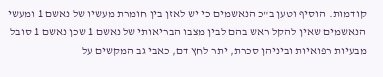קודמות. הוסיף וטען ב"כ הנאשמים כי יש לאזן בין חומרת מעשיו של נאשם 1 ומעשי הנאשמים שאין להקל ראש בהם לבין מצבו הבריאותי של נאשם 1 שכן נאשם 1 סובל מבעיות רפואיות וביניהן סכרת, יתר לחץ דם, כאבי גב המקשים על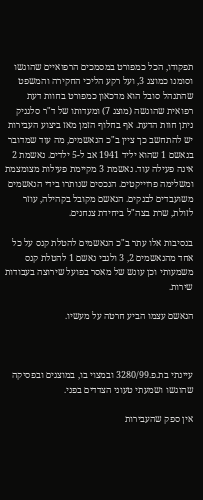תפקודו, הכל כמפורט במסמכים הרפואיים שהוגשו וסומנו כמוצג 3, ועל רקע הליכי החקירה והמשפט שהתנהל סובל הוא מדכאון כמפורט בחוות דעת רפואית שהוגשה (מוצג 7) ומעדותו של ד"ר סלגניק ניתן חוות הדעת. אף בחלוף הזמן מאז ביצוע העבירות יש להתחשב כך ציין ב"כ הנאשמים, מה עוד שמדובר בנאשם 1 שהוא יליד 1941 אב ל-5 ילדים. נאשמת 2 אינה פעילה עוד. נאשמת 3 מקיימת פעילות מצומצמת ומשלימה פרוייקטים. הנכסים שנותרו בידי הנאשמים משועבדים לבנקים. הנאשם מקובל בקהילה, עוזר לזולת, שרת בצה"ל ביחידת צנחנים.

בנסיבות אלו עתר ב"כ הנאשמים להטלת קנס על כל אחד מהנאשמים 2, 3 ולגבי נאשם 1 להטלת קנס משמעותי וכן עונש של מאסר בפועל שירוצה בעבודות שירות.

הנאשם עצמו הביע חרטה על מעשיו.



עיינתי בת.פ.3280/99 ובמצוי בו, במוצגים ובפסיקה שהוגשו ושמעתי טעוני הצדדים בפני.

אין ספק שהעבירות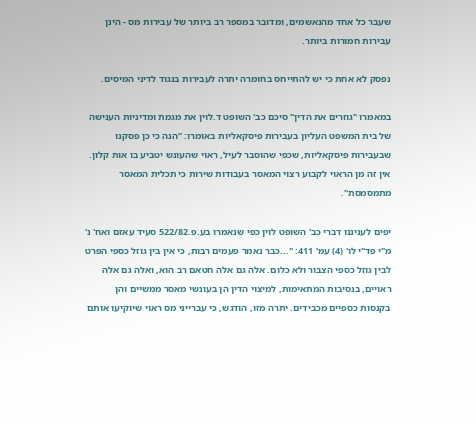שעבר כל אחד מהנאשמים, ומדובר במספר רב ביותר של עבירות מס - הינן עבירות חמורות ביותר.

נפסק לא אחת כי יש להתייחס בחומרה יתרה לעבירות בנגוד לדיני המיסים.

במאמרו "גוזרים את הדין" סיכם כב' השופט ד.לוין את מגמת ומדיניות הענישה של בית המשפט העליון בעבירות פיסקאליות באומרו: "הנה כי כן פסקנו שבעבירות פיסקאליות, שכפי שהוסבר לעיל, ראוי שהעונש יטביע בו אות קלון. אין זה מן הראוי לקבוע רצוי המאסר בעבודות שירות כי תכלית המאסר מתמסמסת".

יפים לעניננו דברי כב' השופט לוין כפי שנאמרו בע.פ.522/82 סעיד עאזם ואח' נ' מ"י פד"י לו' (4) עמ' 411: "...כבר נאמר פעמים רבות, כי אין בין גוזל כספי הפרט לבין גוזל כספי הצבור ולא כלום. אלה גם אלה חטאם רב הוא, ואלה גם אלה ראויים, בנסיבות המתאימות, למיצוי הדין הן בעונשי מאסר ממשיים והן בקנסות כספיים מכבידים. יתרה מזו, הודגש, כי עברייני מס ראוי שיוקיעו אותם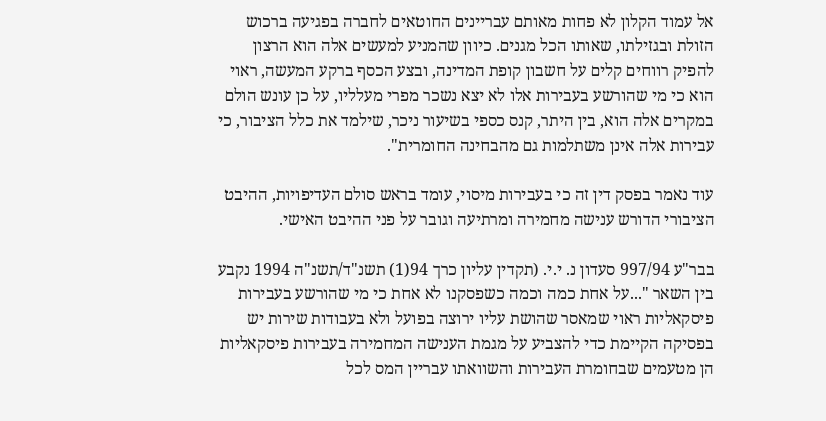אל עמוד הקלון לא פחות מאותם עבריינים החוטאים לחברה בפגיעה ברכוש הזולת ובגזילתו, שאותו הכל מגנים. כיוון שהמניע למעשים אלה הוא הרצון להפיק רווחים קלים על חשבון קופת המדינה, ובצע הכסף ברקע המעשה, ראוי הוא כי מי שהורשע בעבירות אלו לא יצא נשכר מפרי מעלליו, על כן עונש הולם במקרים אלה הוא, בין היתר, קנס כספי בשיעור ניכר, שילמד את כלל הציבור, כי עבירות אלה אינן משתלמות גם מהבחינה החומרית".

עוד נאמר בפסק דין זה כי בעבירות מיסוי, עומד בראש סולם העדיפויות, ההיבט הציבורי הדורש ענישה מחמירה ומרתיעה וגובר על פני ההיבט האישי.

בבר"ע 997/94 סעדון נ. י.י. (תקדין עליון כרך 94(1) תשנ"ד/תשנ"ה 1994 נקבע בין השאר "...על אחת כמה וכמה כשפסקנו לא אחת כי מי שהורשע בעבירות פיסקאליות ראוי שמאסר שהושת עליו ירוצה בפועל ולא בעבודות שירות יש בפסיקה הקיימת כדי להצביע על מגמת הענישה המחמירה בעבירות פיסקאליות הן מטעמים שבחומרת העבירות והשוואתו עבריין המס לכל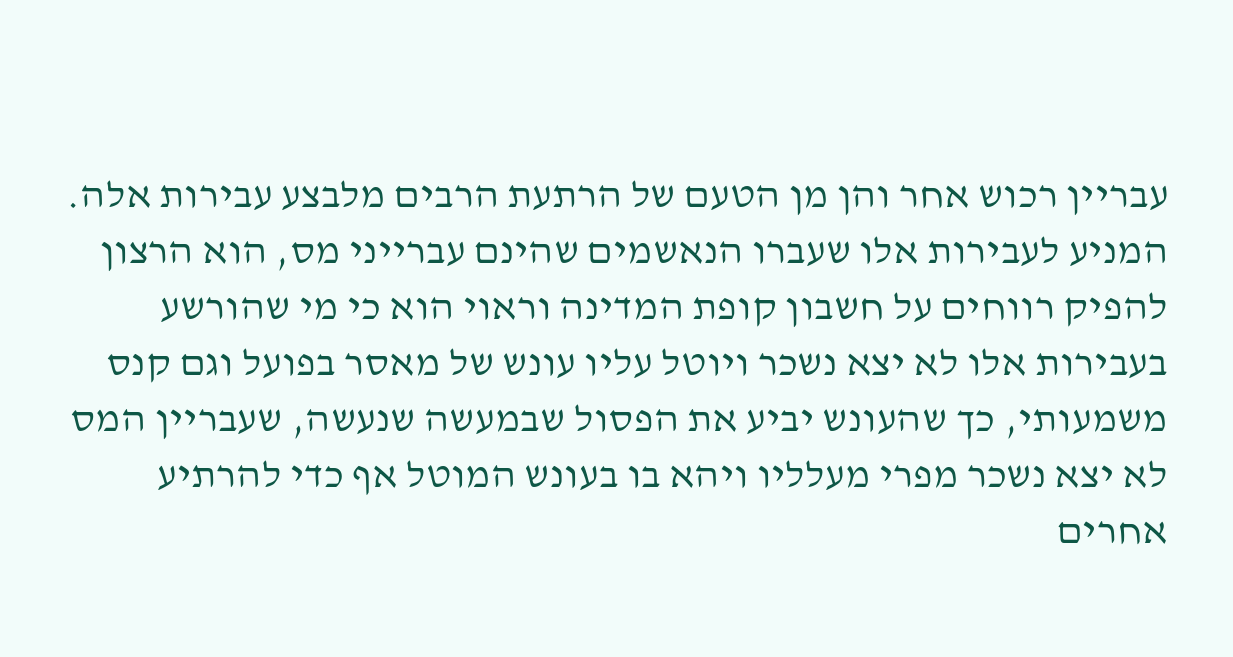עבריין רכוש אחר והן מן הטעם של הרתעת הרבים מלבצע עבירות אלה. המניע לעבירות אלו שעברו הנאשמים שהינם עברייני מס, הוא הרצון להפיק רווחים על חשבון קופת המדינה וראוי הוא כי מי שהורשע בעבירות אלו לא יצא נשכר ויוטל עליו עונש של מאסר בפועל וגם קנס משמעותי, כך שהעונש יביע את הפסול שבמעשה שנעשה, שעבריין המס לא יצא נשכר מפרי מעלליו ויהא בו בעונש המוטל אף כדי להרתיע אחרים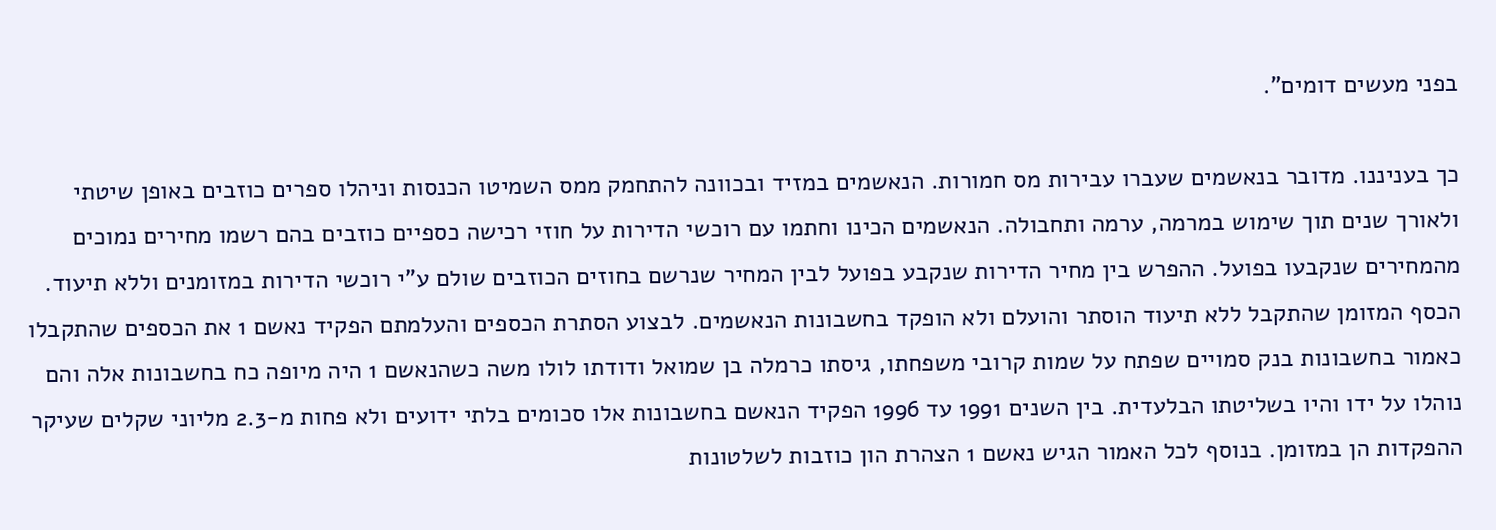בפני מעשים דומים".

כך בעניננו. מדובר בנאשמים שעברו עבירות מס חמורות. הנאשמים במזיד ובכוונה להתחמק ממס השמיטו הכנסות וניהלו ספרים כוזבים באופן שיטתי ולאורך שנים תוך שימוש במרמה, ערמה ותחבולה. הנאשמים הכינו וחתמו עם רוכשי הדירות על חוזי רכישה כספיים כוזבים בהם רשמו מחירים נמוכים מהמחירים שנקבעו בפועל. ההפרש בין מחיר הדירות שנקבע בפועל לבין המחיר שנרשם בחוזים הכוזבים שולם ע"י רוכשי הדירות במזומנים וללא תיעוד. הכסף המזומן שהתקבל ללא תיעוד הוסתר והועלם ולא הופקד בחשבונות הנאשמים. לבצוע הסתרת הכספים והעלמתם הפקיד נאשם 1 את הכספים שהתקבלו כאמור בחשבונות בנק סמויים שפתח על שמות קרובי משפחתו, גיסתו כרמלה בן שמואל ודודתו לולו משה כשהנאשם 1 היה מיופה כח בחשבונות אלה והם נוהלו על ידו והיו בשליטתו הבלעדית. בין השנים 1991 עד 1996 הפקיד הנאשם בחשבונות אלו סכומים בלתי ידועים ולא פחות מ-2.3 מליוני שקלים שעיקר ההפקדות הן במזומן. בנוסף לכל האמור הגיש נאשם 1 הצהרת הון כוזבות לשלטונות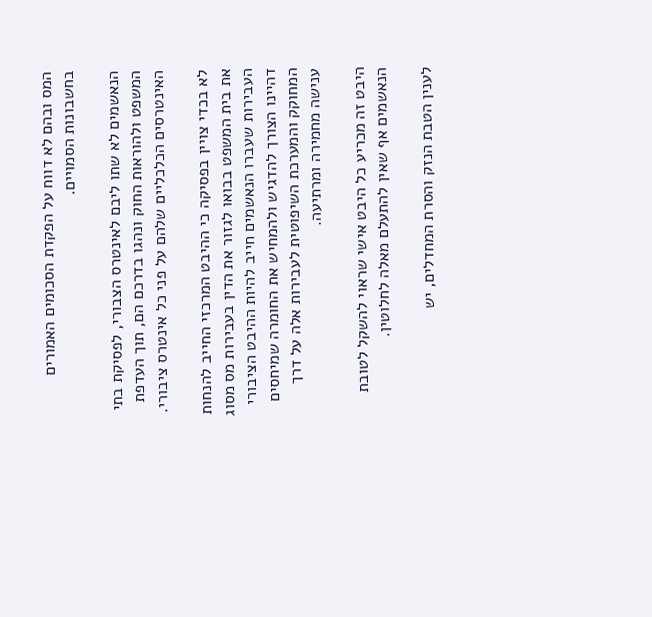המס ובהם לא דווח על הפקדת הסכומים האמורים בחשבונות הסמויים.

הנאשמים לא שתו ליבם לאינטרס הצבורי, לפסיקת בתי המשפט ולהוראות החוק ונהגו בדרכם הם, תוך העדפת האינטרסים הכלכליים שלהם על פני כל אינטרס ציבורי.

לא בכדי צויין בפסיקה כי ההיבט המרכזי החייב להנחות את בית המשפט בבואו לגזור את הדין בעבירות מס מסוג העבירות שעברו הנאשמים חייב להיות ההיבט הציבורי דהיינו הצורך להדגיש ולהמחיש את החומרה שמיחסים המחוקק והמערכת השיפוטית לעבירות אלה על דרך ענישה מחמירה ומרתיעה.

היבט זה מכריע כל היבט אישי שראוי להשקל לטובת הנאשמים אף שאין להתעלם מאלה לחלוטין.

לענין הטבת הנזק והסרת המחדלים, יש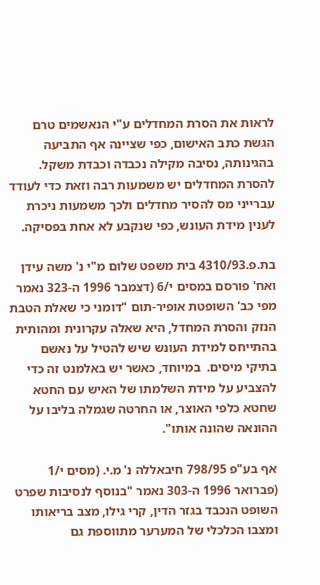לראות את הסרת המחדלים ע"י הנאשמים טרם הגשת כתב האישום, כפי שציינה אף התביעה בהגינותה, נסיבה מקילה נכבדה וכבדת משקל. להסרת המחדלים יש משמעות רבה וזאת כדי לעודד עברייני מס להסיר מחדלים ולכך משמעות ניכרת לענין מידת העונש, כפי שנקבע לא אחת בפסיקה.

בת.פ.4310/93 בית משפט שלום מ"י נ' משה עידן ואח' פורסם במסים י/6 (דצמבר 1996 ה-323 נאמר מפי כב' השופטת אופיר-תום "דומני כי שאלת הטבת הנזק והסרת המחדל, היא שאלה עקרונית ומהותית בהתייחס למידת העונש שיש להטיל על נאשם בתיקי מיסים.  במיוחד, כאשר יש באלמנט זה כדי להצביע על מידת השלמתו של האיש עם החטא שחטא כלפי האוצר, או החרטה שגמלה בליבו על ההונאה שהונה אותו".

אף בע"פ 798/95 חיבאללה נ' מ.י. (מסים י/1 (פברואר 1996 ה-303 נאמר "בנוסף לנסיבות שפרט השופט הנכבד בגזר הדין, קרי גילו, מצב בריאותו ומצבו הכלכלי של המערער מתווספת גם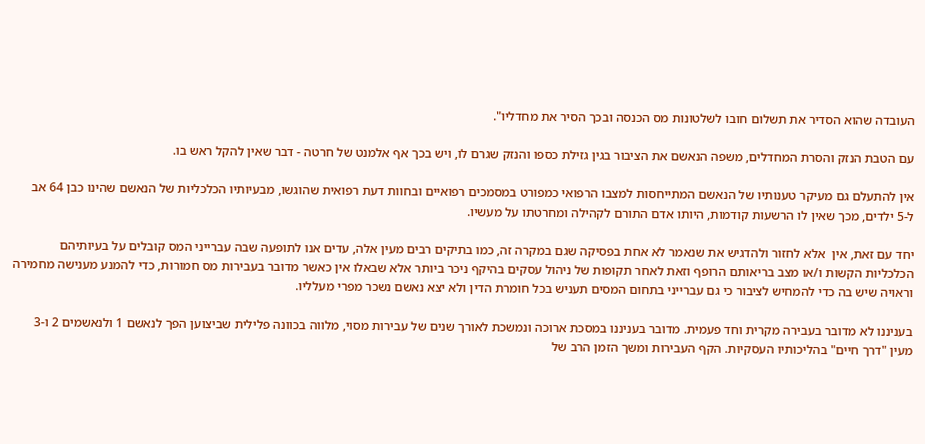העובדה שהוא הסדיר את תשלום חובו לשלטונות מס הכנסה ובכך הסיר את מחדליו".

עם הטבת הנזק והסרת המחדלים, משפה הנאשם את הציבור בגין גזילת כספו והנזק שגרם לו, ויש בכך אף אלמנט של חרטה - דבר שאין להקל ראש בו.

אין להתעלם גם מעיקר טענותיו של הנאשם המתייחסות למצבו הרפואי כמפורט במסמכים רפואיים ובחוות דעת רפואית שהוגשו, מבעיותיו הכלכליות של הנאשם שהינו כבן 64 אב ל-5 ילדים, מכך שאין לו הרשעות קודמות, היותו אדם התורם לקהילה ומחרטתו על מעשיו.

יחד עם זאת, אין  אלא לחזור ולהדגיש את שנאמר לא אחת בפסיקה שגם במקרה זה, כמו בתיקים רבים מעין אלה, עדים אנו לתופעה שבה עברייני המס קובלים על בעיותיהם הכלכליות הקשות ו/או מצב בריאותם הרופף וזאת לאחר תקופות של ניהול עסקים בהיקף ניכר ביותר אלא שבאלו אין כאשר מדובר בעבירות מס חמורות, כדי להמנע מענישה מחמירה וראויה שיש בה כדי להמחיש לציבור כי גם עברייני בתחום המסים תעניש בכל חומרת הדין ולא יצא נאשם נשכר מפרי מעלליו.

בעניננו לא מדובר בעבירה מקרית וחד פעמית. מדובר בעניננו במסכת ארוכה ונמשכת לאורך שנים של עבירות מסוי, מלווה בכוונה פלילית שביצוען הפך לנאשם 1 ולנאשמים 2 ו-3 מעין "דרך חיים" בהליכותיו העסקיות. הקף העבירות ומשך הזמן הרב של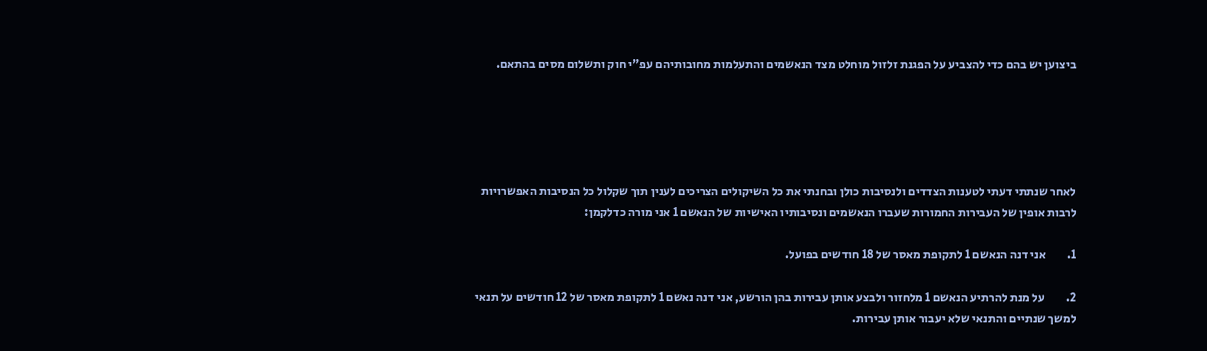ביצוען יש בהם כדי להצביע על הפגנת זלזול מוחלט מצד הנאשמים והתעלמות מחובותיהם עפ"י חוק ותשלום מסים בהתאם.





לאחר שנתתי דעתי לטענות הצדדים ולנסיבות כולן ובחנתי את כל השיקולים הצריכים לענין תוך שקלול כל הנסיבות האפשרויות לרבות אופין של העבירות החמורות שעברו הנאשמים ונסיבותיו האישיות של הנאשם 1 אני מורה כדלקמן:

1.         אני דנה הנאשם 1 לתקופת מאסר של 18 חודשים בפועל.

2.         על מנת להרתיע הנאשם 1 מלחזור ולבצע אותן עבירות בהן הורשע, אני דנה נאשם 1 לתקופת מאסר של 12 חודשים על תנאי למשך שנתיים והתנאי שלא יעבור אותן עבירות.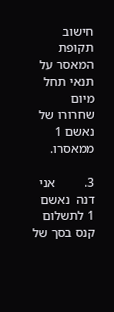חישוב תקופת המאסר על תנאי תחל מיום שחרורו של נאשם 1 ממאסרו.

3.         אני דנה  נאשם 1 לתשלום קנס בסך של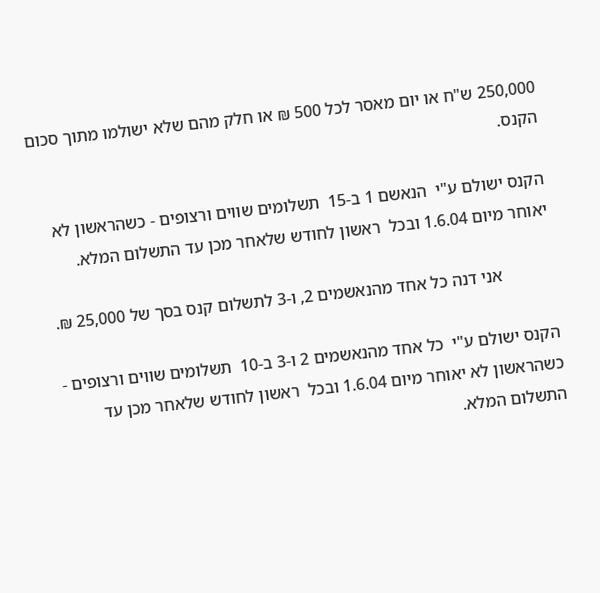250,000 ש"ח או יום מאסר לכל 500 ₪ או חלק מהם שלא ישולמו מתוך סכום הקנס.

הקנס ישולם ע"י  הנאשם 1 ב-15  תשלומים שווים ורצופים - כשהראשון לא יאוחר מיום 1.6.04 ובכל  ראשון לחודש שלאחר מכן עד התשלום המלא.

            אני דנה כל אחד מהנאשמים 2, ו-3 לתשלום קנס בסך של 25,000 ₪.

הקנס ישולם ע"י  כל אחד מהנאשמים 2 ו-3 ב-10  תשלומים שווים ורצופים - כשהראשון לא יאוחר מיום 1.6.04 ובכל  ראשון לחודש שלאחר מכן עד התשלום המלא.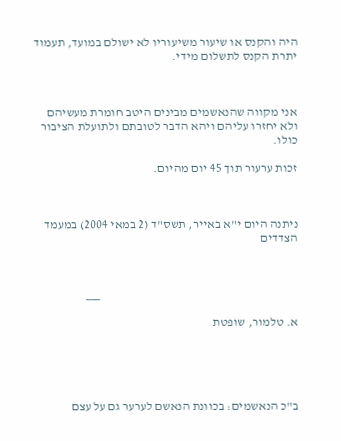היה והקנס או שיעור משיעוריו לא ישולם במועד, תעמוד יתרת הקנס לתשלום מידי.



אני מקווה שהנאשמים מבינים היטב חומרת מעשיהם ולא יחזרו עליהם ויהא הדבר לטובתם ולתועלת הציבור כולו.

זכות ערעור תוך 45 יום מהיום.



ניתנה היום י"א באייר, תשס"ד (2 במאי 2004) במעמד הצדדים



                                                                                ___

א. טלמור, שופטת





ב"כ הנאשמים: בכוונת הנאשם לערער גם על עצם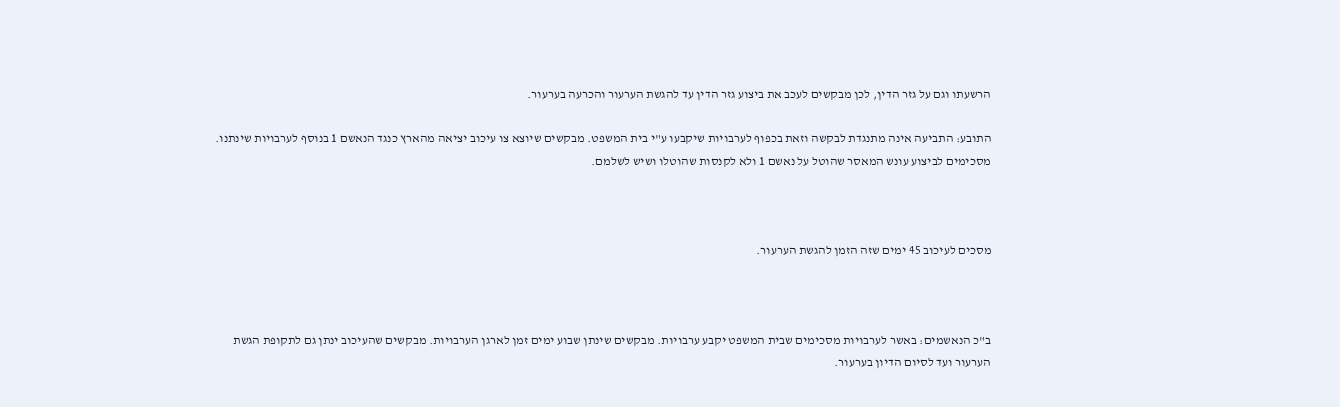הרשעתו וגם על גזר הדין, לכן מבקשים לעכב את ביצוע גזר הדין עד להגשת הערעור והכרעה בערעור.

התובע: התביעה אינה מתנגדת לבקשה וזאת בכפוף לערבויות שיקבעו ע"י בית המשפט. מבקשים שיוצא צו עיכוב יציאה מהארץ כנגד הנאשם 1 בנוסף לערבויות שינתנו. מסכימים לביצוע עונש המאסר שהוטל על נאשם 1 ולא לקנסות שהוטלו ושיש לשלמם.



מסכים לעיכוב 45 ימים שזה הזמן להגשת הערעור.



ב"כ הנאשמים: באשר לערבויות מסכימים שבית המשפט יקבע ערבויות. מבקשים שינתן שבוע ימים זמן לארגן הערבויות. מבקשים שהעיכוב ינתן גם לתקופת הגשת הערעור ועד לסיום הדיון בערעור.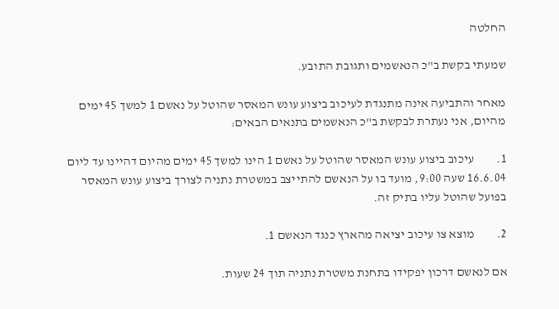החלטה

שמעתי בקשת ב"כ הנאשמים ותגובת התובע.

מאחר והתביעה אינה מתנגדת לעיכוב ביצוע עונש המאסר שהוטל על נאשם 1 למשך 45 ימים מהיום, אני נעתרת לבקשת ב"כ הנאשמים בתנאים הבאים:

1.         עיכוב ביצוע עונש המאסר שהוטל על נאשם 1 הינו למשך 45 ימים מהיום דהיינו עד ליום   16.6.04 שעה 9:00, מועד בו על הנאשם להתייצב במשטרת נתניה לצורך ביצוע עונש המאסר בפועל שהוטל עליו בתיק זה.

2.         מוצא צו עיכוב יציאה מהארץ כנגד הנאשם 1.

אם לנאשם דרכון יפקידו בתחנת משטרת נתניה תוך 24 שעות.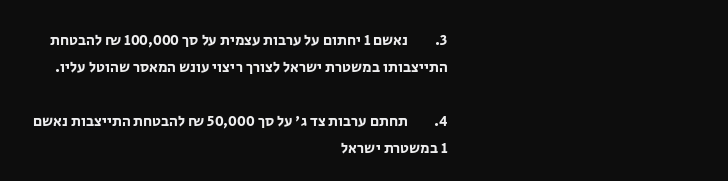3.         נאשם 1 יחתום על ערבות עצמית על סך 100,000 ₪ להבטחת התייצבותו במשטרת ישראל לצורך ריצוי עונש המאסר שהוטל עליו.

4.         תחתם ערבות צד ג' על סך 50,000 ₪ להבטחת התייצבות נאשם 1 במשטרת ישראל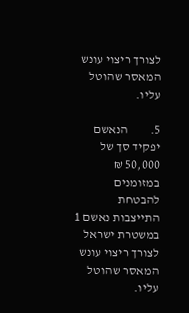לצורך ריצוי עונש המאסר שהוטל עליו.

5.         הנאשם יפקיד סך של 50,000 ₪ במזומנים להבטחת התייצבות נאשם 1 במשטרת ישראל לצורך ריצוי עונש המאסר שהוטל עליו.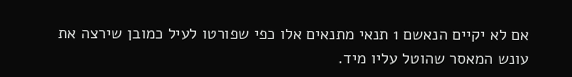אם לא יקיים הנאשם 1 תנאי מתנאים אלו כפי שפורטו לעיל כמובן שירצה את עונש המאסר שהוטל עליו מיד.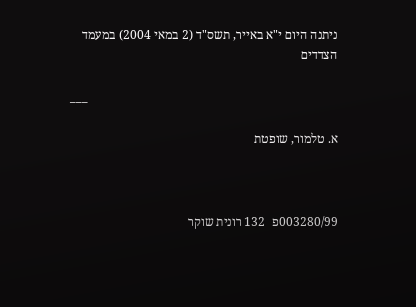ניתנה היום י"א באייר, תשס"ד (2 במאי 2004) במעמד הצדדים

                                                                                ___

א. טלמור, שופטת



003280/99פ  132 רונית שוקר